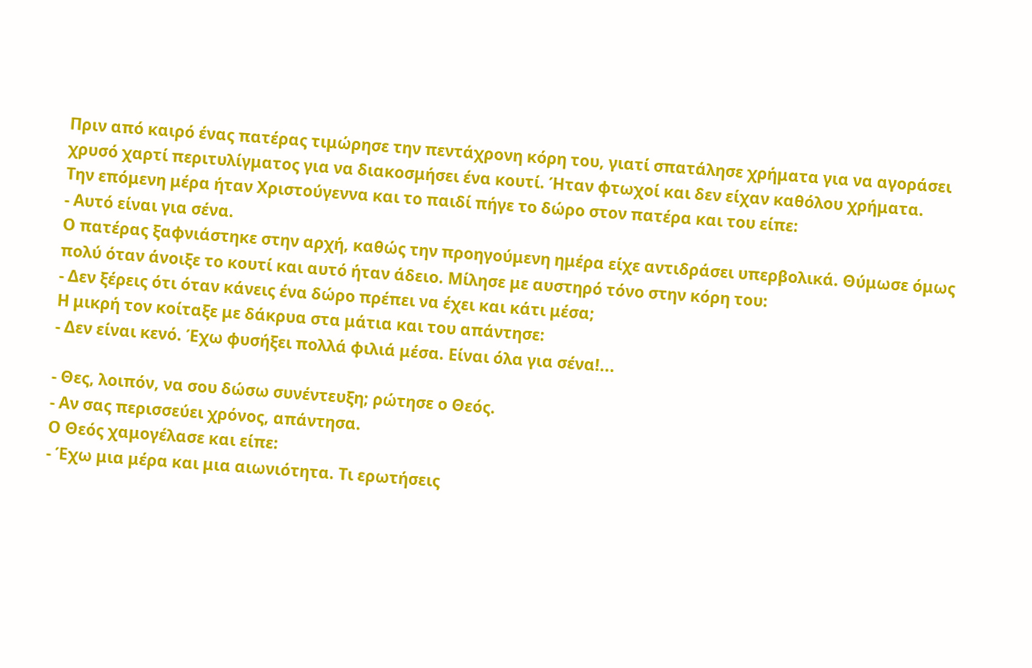Πριν από καιρό ένας πατέρας τιμώρησε την πεντάχρονη κόρη του, γιατί σπατάλησε χρήματα για να αγοράσει χρυσό χαρτί περιτυλίγματος για να διακοσμήσει ένα κουτί. Ήταν φτωχοί και δεν είχαν καθόλου χρήματα.
Την επόμενη μέρα ήταν Χριστούγεννα και το παιδί πήγε το δώρο στον πατέρα και του είπε:
- Αυτό είναι για σένα.
Ο πατέρας ξαφνιάστηκε στην αρχή, καθώς την προηγούμενη ημέρα είχε αντιδράσει υπερβολικά. Θύμωσε όμως πολύ όταν άνοιξε το κουτί και αυτό ήταν άδειο. Μίλησε με αυστηρό τόνο στην κόρη του:
- Δεν ξέρεις ότι όταν κάνεις ένα δώρο πρέπει να έχει και κάτι μέσα;
Η μικρή τον κοίταξε με δάκρυα στα μάτια και του απάντησε:
- Δεν είναι κενό. Έχω φυσήξει πολλά φιλιά μέσα. Είναι όλα για σένα!...

- Θες, λοιπόν, να σου δώσω συνέντευξη; ρώτησε ο Θεός.
- Αν σας περισσεύει χρόνος, απάντησα.
Ο Θεός χαμογέλασε και είπε:
- Έχω μια μέρα και μια αιωνιότητα. Τι ερωτήσεις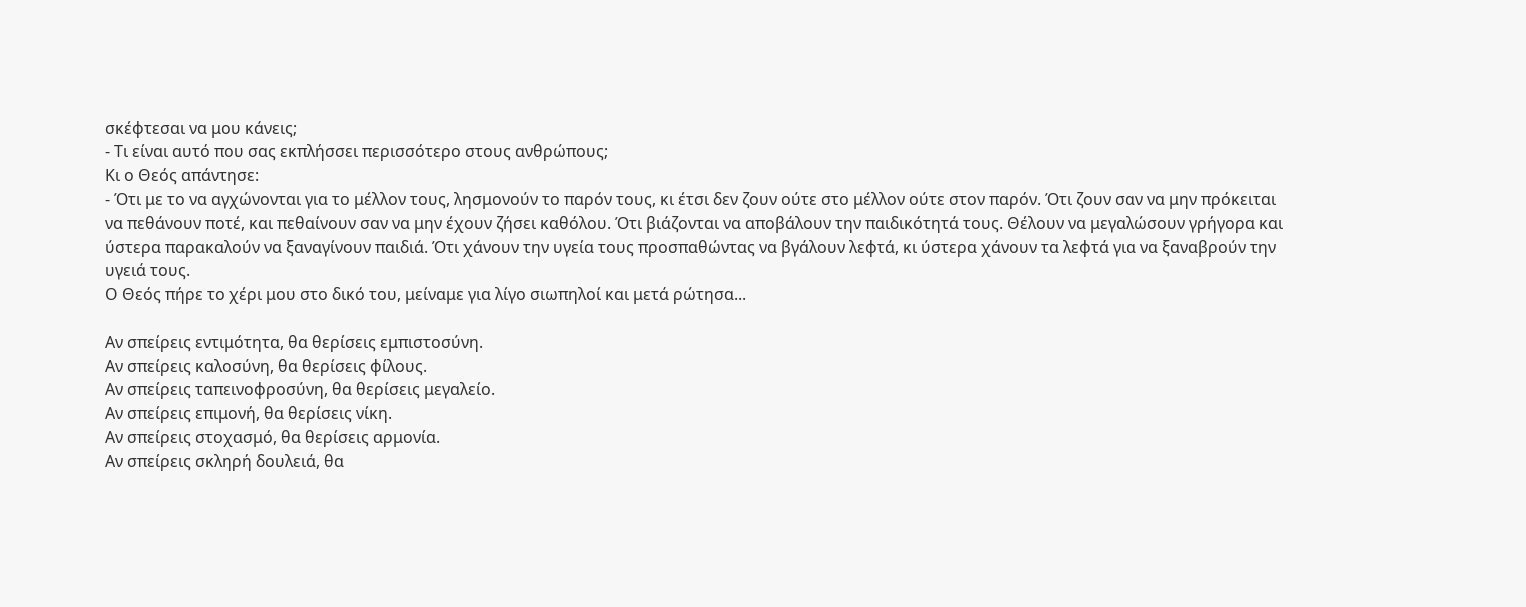σκέφτεσαι να μου κάνεις;
- Τι είναι αυτό που σας εκπλήσσει περισσότερο στους ανθρώπους;
Κι ο Θεός απάντησε:
- Ότι με το να αγχώνονται για το μέλλον τους, λησμονούν το παρόν τους, κι έτσι δεν ζουν ούτε στο μέλλον ούτε στον παρόν. Ότι ζουν σαν να μην πρόκειται να πεθάνουν ποτέ, και πεθαίνουν σαν να μην έχουν ζήσει καθόλου. Ότι βιάζονται να αποβάλουν την παιδικότητά τους. Θέλουν να μεγαλώσουν γρήγορα και ύστερα παρακαλούν να ξαναγίνουν παιδιά. Ότι χάνουν την υγεία τους προσπαθώντας να βγάλουν λεφτά, κι ύστερα χάνουν τα λεφτά για να ξαναβρούν την υγειά τους.
Ο Θεός πήρε το χέρι μου στο δικό του, μείναμε για λίγο σιωπηλοί και μετά ρώτησα...

Αν σπείρεις εντιμότητα, θα θερίσεις εμπιστοσύνη.
Αν σπείρεις καλοσύνη, θα θερίσεις φίλους.
Αν σπείρεις ταπεινοφροσύνη, θα θερίσεις μεγαλείο.
Αν σπείρεις επιμονή, θα θερίσεις νίκη.
Αν σπείρεις στοχασμό, θα θερίσεις αρμονία.
Αν σπείρεις σκληρή δουλειά, θα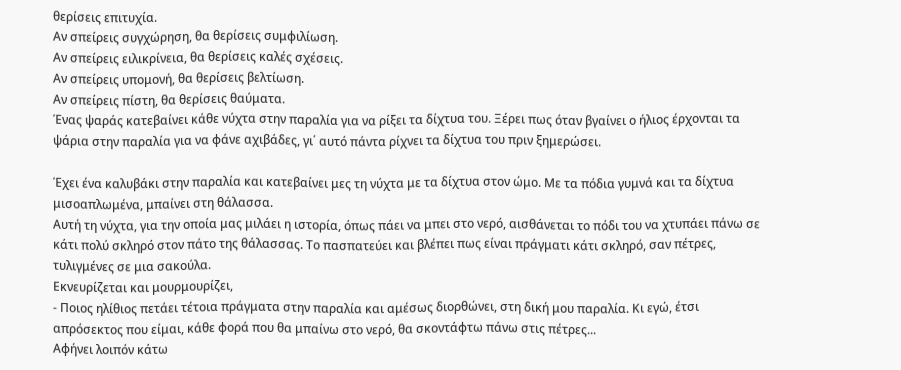θερίσεις επιτυχία.
Αν σπείρεις συγχώρηση, θα θερίσεις συμφιλίωση.
Αν σπείρεις ειλικρίνεια, θα θερίσεις καλές σχέσεις.
Αν σπείρεις υπομονή, θα θερίσεις βελτίωση.
Αν σπείρεις πίστη, θα θερίσεις θαύματα.
Ένας ψαράς κατεβαίνει κάθε νύχτα στην παραλία για να ρίξει τα δίχτυα του. Ξέρει πως όταν βγαίνει ο ήλιος έρχονται τα ψάρια στην παραλία για να φάνε αχιβάδες, γι΄ αυτό πάντα ρίχνει τα δίχτυα του πριν ξημερώσει.

Έχει ένα καλυβάκι στην παραλία και κατεβαίνει μες τη νύχτα με τα δίχτυα στον ώμο. Με τα πόδια γυμνά και τα δίχτυα μισοαπλωμένα, μπαίνει στη θάλασσα.
Αυτή τη νύχτα, για την οποία μας μιλάει η ιστορία, όπως πάει να μπει στο νερό, αισθάνεται το πόδι του να χτυπάει πάνω σε κάτι πολύ σκληρό στον πάτο της θάλασσας. Το πασπατεύει και βλέπει πως είναι πράγματι κάτι σκληρό, σαν πέτρες, τυλιγμένες σε μια σακούλα.
Εκνευρίζεται και μουρμουρίζει,
- Ποιος ηλίθιος πετάει τέτοια πράγματα στην παραλία και αμέσως διορθώνει, στη δική μου παραλία. Κι εγώ, έτσι απρόσεκτος που είμαι, κάθε φορά που θα μπαίνω στο νερό, θα σκοντάφτω πάνω στις πέτρες...
Αφήνει λοιπόν κάτω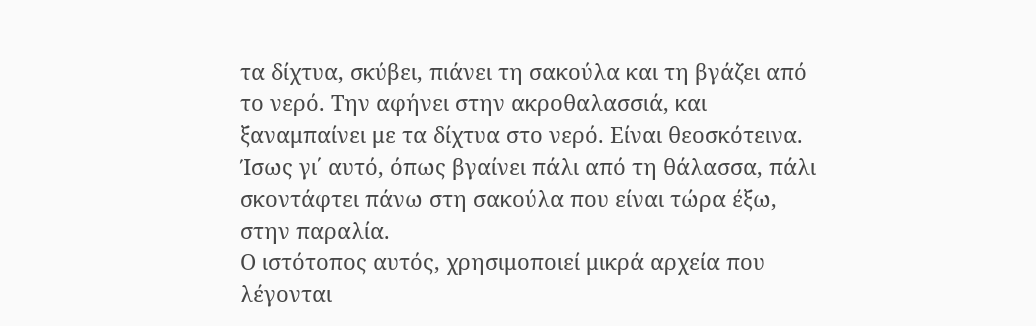τα δίχτυα, σκύβει, πιάνει τη σακούλα και τη βγάζει από το νερό. Την αφήνει στην ακροθαλασσιά, και ξαναμπαίνει με τα δίχτυα στο νερό. Είναι θεοσκότεινα. Ίσως γι΄ αυτό, όπως βγαίνει πάλι από τη θάλασσα, πάλι σκοντάφτει πάνω στη σακούλα που είναι τώρα έξω, στην παραλία.
Ο ιστότοπος αυτός, χρησιμοποιεί μικρά αρχεία που λέγονται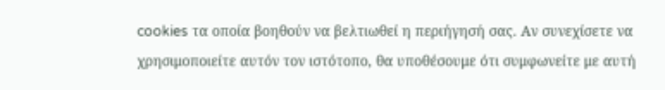cookies τα οποία βοηθούν να βελτιωθεί η περιήγησή σας. Αν συνεχίσετε να χρησιμοποιείτε αυτόν τον ιστότοπο, θα υποθέσουμε ότι συμφωνείτε με αυτή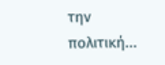την πολιτική...